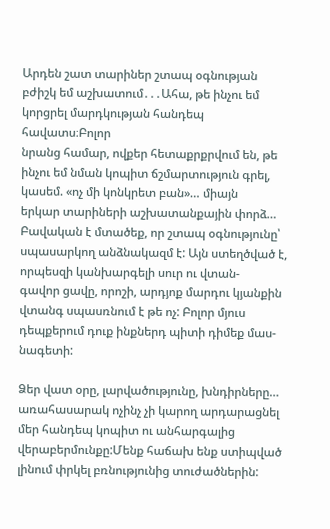Արդեն շատ տարիներ շտապ օգնության բժիշկ եմ աշխատում․․․Ահա, թե ինչու եմ կորցրել մարդկության հանդեպ հավատս։Բոլոր
նրանց համար, ովքեր հետաքրքրվում են, թե ինչու եմ նման կոպիտ ճշմարտություն գրել, կասեմ. «ոչ մի կոնկրետ բան»… միայն
երկար տարիների աշխատանքային փորձ…
Բավական է մտածեք, որ շտապ օգնությունը՝ սպասարկող անձնակազմ է: Այն ստեղծված է, որպեսզի կանխարգելի սուր ու վտան-
գավոր ցավը, որոշի, արդյոք մարդու կյանքին վտանգ սպասռնում է թե ոչ: Բոլոր մյուս դեպքերում դուք ինքներդ պիտի դիմեք մաս-
նագետի:

Ձեր վատ օրը, լարվածությունը, խնդիրները… առահասարակ ոչինչ չի կարող արդարացնել մեր հանդեպ կոպիտ ու անհարգալից
վերաբերմունքը:Մենք հաճախ ենք ստիպված լինում փրկել բռնությունից տուժածներին: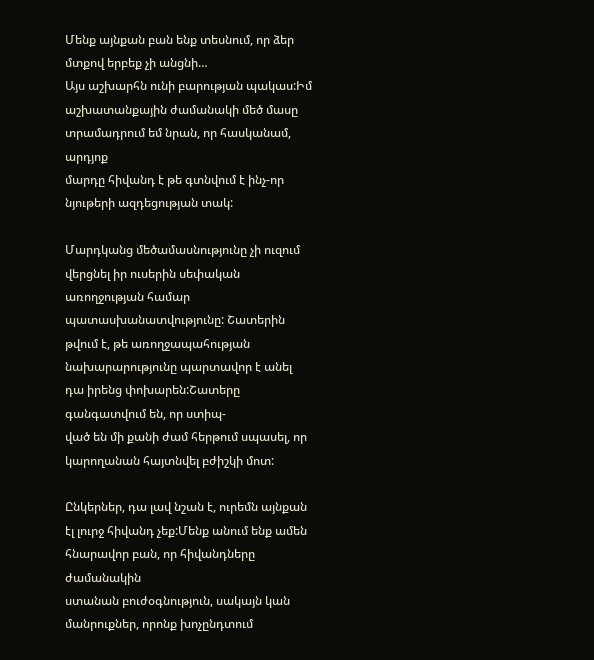Մենք այնքան բան ենք տեսնում, որ ձեր
մտքով երբեք չի անցնի…
Այս աշխարհն ունի բարության պակաս:Իմ աշխատանքային ժամանակի մեծ մասը տրամադրում եմ նրան, որ հասկանամ, արդյոք
մարդը հիվանդ է թե գտնվում է ինչ-որ նյութերի ազդեցության տակ:

Մարդկանց մեծամասնությունը չի ուզում վերցնել իր ուսերին սեփական առողջության համար պատասխանատվությունը: Շատերին
թվում է, թե առողջապահության նախարարությունը պարտավոր է անել դա իրենց փոխարեն:Շատերը գանգատվում են, որ ստիպ-
ված են մի քանի ժամ հերթում սպասել, որ կարողանան հայտնվել բժիշկի մոտ:

Ընկերներ, դա լավ նշան է, ուրեմն այնքան էլ լուրջ հիվանդ չեք:Մենք անում ենք ամեն հնարավոր բան, որ հիվանդները ժամանակին
ստանան բուժօգնություն, սակայն կան մանրուքներ, որոնք խոչընդտում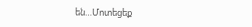են…Մոտեցեք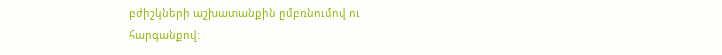բժիշկների աշխատանքին ըմբռնումով ու
հարգանքով: